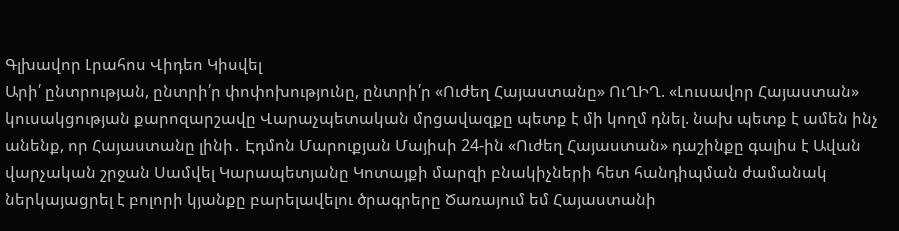Գլխավոր Լրահոս Վիդեո Կիսվել
Արի՛ ընտրության, ընտրի՛ր փոփոխությունը, ընտրի՛ր «Ուժեղ Հայաստանը» ՈւՂԻՂ. «Լուսավոր Հայաստան» կուսակցության քարոզարշավը Վարաչպետական մրցավազքը պետք է մի կողմ դնել. նախ պետք է ամեն ինչ անենք, որ Հայաստանը լինի․ Էդմոն Մարուքյան Մայիսի 24-ին «Ուժեղ Հայաստան» դաշինքը գալիս է Ավան վարչական շրջան Սամվել Կարապետյանը Կոտայքի մարզի բնակիչների հետ հանդիպման ժամանակ ներկայացրել է բոլորի կյանքը բարելավելու ծրագրերը Ծառայում եմ Հայաստանի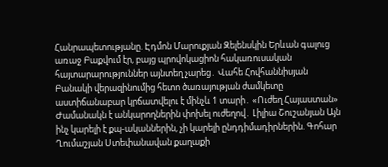Հանրապետությանը. Էդմոն Մարուքյան Զելենսկին Երևան գալուց առաջ Բաքվում էր, բայց պրովոկացիոն հակառուսական հայտարարություններ այնտեղ չարեց․ Վահե Հովհաննիսյան Բանակի վերազինումից հետո ծառայության ժամկետը աստիճանաբար կրճատվելու է մինչև 1 տարի․ «Ուժեղ Հայաստան» Ժամանակն է անկարողներին փոխել ուժեղով․ Լիլիա Շուշանյան Այն ինչ կարելի է քպ-ականներին, չի կարելի ընդդիմադիրներին. Գոհար Ղումաշյան Ստեփանավան քաղաքի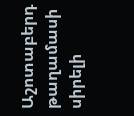Աշոտաբերդ թաղամասի սիրելի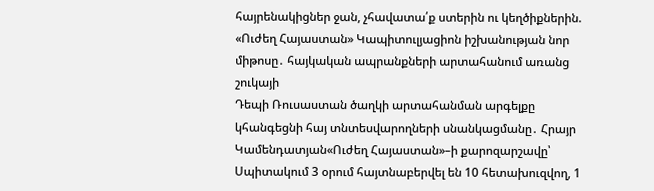հայրենակիցներ ջան, չհավատա՛ք ստերին ու կեղծիքներին. «Ուժեղ Հայաստան» Կապիտուլյացիոն իշխանության նոր միթոսը․ հայկական ապրանքների արտահանում առանց շուկայի
Դեպի Ռուսաստան ծաղկի արտահանման արգելքը կհանգեցնի հայ տնտեսվարողների սնանկացմանը․ Հրայր Կամենդատյան«Ուժեղ Հայաստան»–ի քարոզարշավը՝ Սպիտակում 3 օրում հայտնաբերվել են 10 հետախուզվող, 1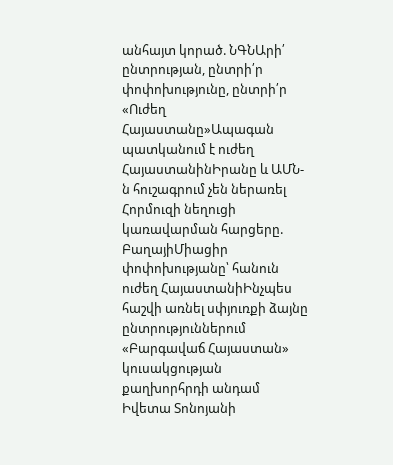անհայտ կորած. ՆԳՆԱրի՛ ընտրության, ընտրի՛ր փոփոխությունը, ընտրի՛ր «Ուժեղ Հայաստանը»Ապագան պատկանում է ուժեղ ՀայաստանինԻրանը և ԱՄՆ-ն հուշագրում չեն ներառել Հորմուզի նեղուցի կառավարման հարցերը. ԲաղայիՄիացիր փոփոխությանը՝ հանուն ուժեղ ՀայաստանիԻնչպես հաշվի առնել սփյուռքի ձայնը ընտրություններում «Բարգավաճ Հայաստան» կուսակցության քաղխորհրդի անդամ Իվետա Տոնոյանի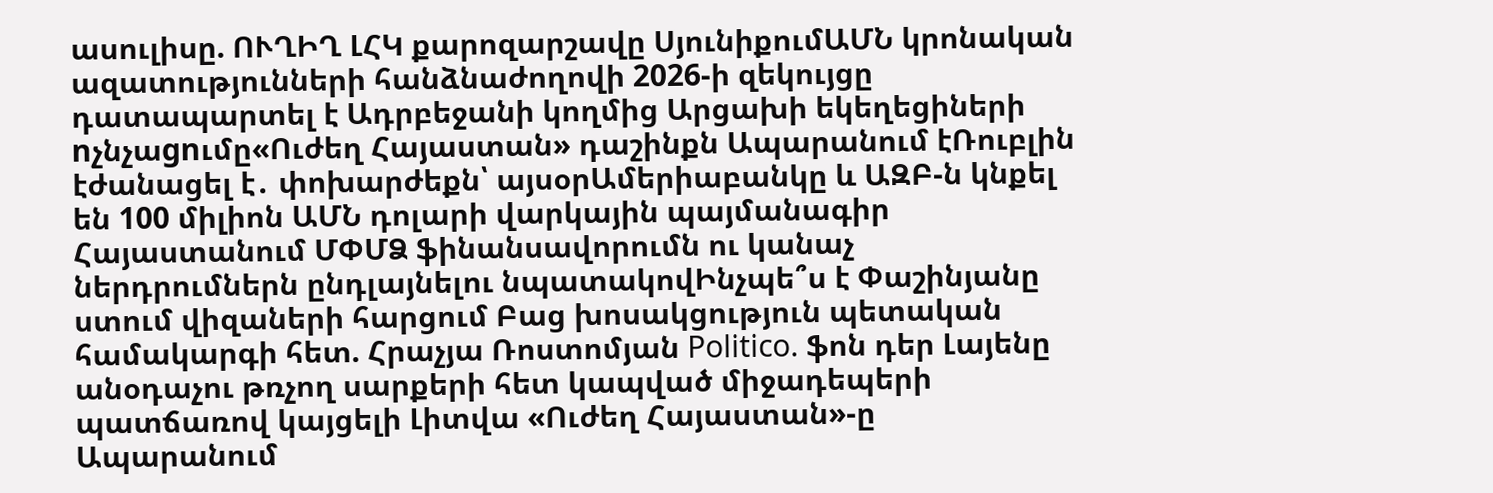ասուլիսը. ՈՒՂԻՂ ԼՀԿ քարոզարշավը ՍյունիքումԱՄՆ կրոնական ազատությունների հանձնաժողովի 2026-ի զեկույցը դատապարտել է Ադրբեջանի կողմից Արցախի եկեղեցիների nչնչաgnւմը«Ուժեղ Հայաստան» դաշինքն Ապարանում էՌուբլին էժանացել է․ փոխարժեքն՝ այսօրԱմերիաբանկը և ԱԶԲ-ն կնքել են 100 միլիոն ԱՄՆ դոլարի վարկային պայմանագիր Հայաստանում ՄՓՄՁ ֆինանսավորումն ու կանաչ ներդրումներն ընդլայնելու նպատակովԻնչպե՞ս է Փաշինյանը ստում վիզաների հարցում Բաց խոսակցություն պետական համակարգի հետ. Հրաչյա Ռոստոմյան Politico. ֆոն դեր Լայենը անօդաչու թռչող սարքերի հետ կապված միջադեպերի պատճառով կայցելի Լիտվա «Ուժեղ Հայաստան»-ը Ապարանում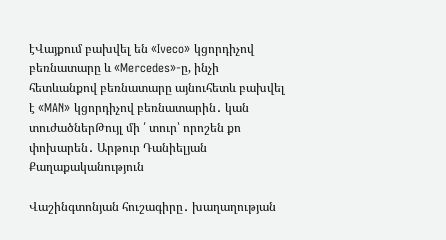էՎայքում բախվել են «Iveco» կցորդիչով բեռնատարը և «Mercedes»-ը, ինչի հետևանքով բեռնատարը այնուհետև բախվել է «MAN» կցորդիչով բեռնատարին․ կան տուժածներԹույլ մի ՛ տուր՝ որոշեն քո փոխարեն․ Արթուր Դանիելյան
Քաղաքականություն

Վաշինգտոնյան հուշագիրը․ խաղաղության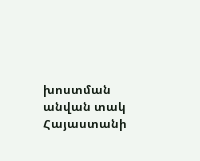խոստման անվան տակ Հայաստանի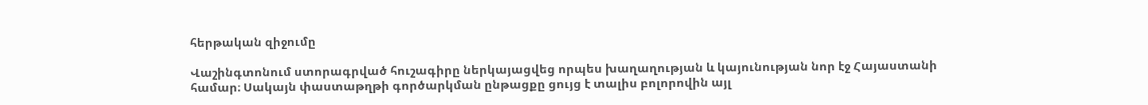հերթական զիջումը

Վաշինգտոնում ստորագրված հուշագիրը ներկայացվեց որպես խաղաղության և կայունության նոր էջ Հայաստանի համար։ Սակայն փաստաթղթի գործարկման ընթացքը ցույց է տալիս բոլորովին այլ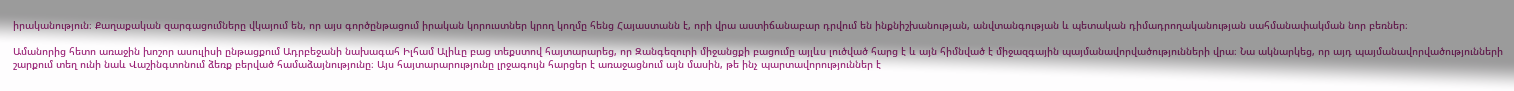իրականություն։ Քաղաքական զարգացումները վկայում են, որ այս գործընթացում իրական կորուստներ կրող կողմը հենց Հայաստանն է, որի վրա աստիճանաբար դրվում են ինքնիշխանության, անվտանգության և պետական դիմադրողականության սահմանափակման նոր բեռներ։

Ամանորից հետո առաջին խոշոր ասուլիսի ընթացքում Ադրբեջանի նախագահ Իլհամ Ալիևը բաց տեքստով հայտարարեց, որ Զանգեզուրի միջանցքի բացումը այլևս լուծված հարց է և այն հիմնված է միջազգային պայմանավորվածությունների վրա։ Նա ակնարկեց, որ այդ պայմանավորվածությունների շարքում տեղ ունի նաև Վաշինգտոնում ձեռք բերված համաձայնությունը։ Այս հայտարարությունը լրջագույն հարցեր է առաջացնում այն մասին, թե ինչ պարտավորություններ է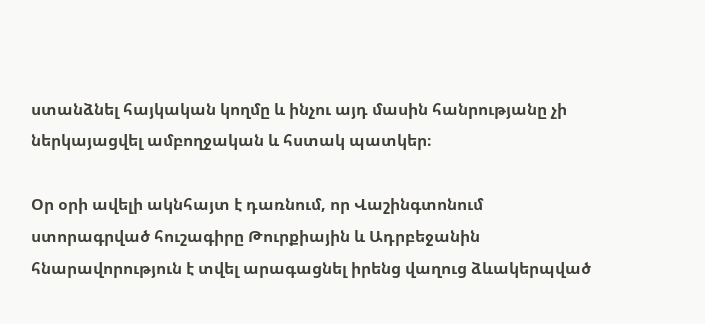ստանձնել հայկական կողմը և ինչու այդ մասին հանրությանը չի ներկայացվել ամբողջական և հստակ պատկեր։

Օր օրի ավելի ակնհայտ է դառնում, որ Վաշինգտոնում ստորագրված հուշագիրը Թուրքիային և Ադրբեջանին հնարավորություն է տվել արագացնել իրենց վաղուց ձևակերպված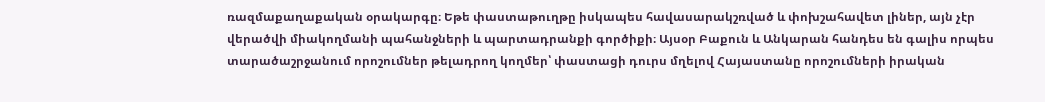ռազմաքաղաքական օրակարգը։ Եթե փաստաթուղթը իսկապես հավասարակշռված և փոխշահավետ լիներ, այն չէր վերածվի միակողմանի պահանջների և պարտադրանքի գործիքի։ Այսօր Բաքուն և Անկարան հանդես են գալիս որպես տարածաշրջանում որոշումներ թելադրող կողմեր՝ փաստացի դուրս մղելով Հայաստանը որոշումների իրական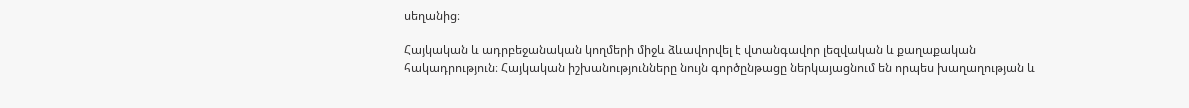սեղանից։

Հայկական և ադրբեջանական կողմերի միջև ձևավորվել է վտանգավոր լեզվական և քաղաքական հակադրություն։ Հայկական իշխանությունները նույն գործընթացը ներկայացնում են որպես խաղաղության և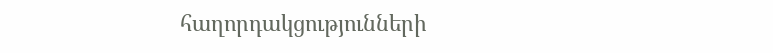հաղորդակցությունների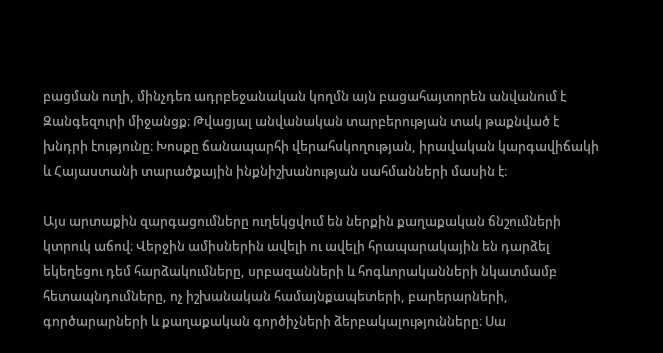բացման ուղի, մինչդեռ ադրբեջանական կողմն այն բացահայտորեն անվանում է Զանգեզուրի միջանցք։ Թվացյալ անվանական տարբերության տակ թաքնված է խնդրի էությունը։ Խոսքը ճանապարհի վերահսկողության, իրավական կարգավիճակի և Հայաստանի տարածքային ինքնիշխանության սահմանների մասին է։

Այս արտաքին զարգացումները ուղեկցվում են ներքին քաղաքական ճնշումների կտրուկ աճով։ Վերջին ամիսներին ավելի ու ավելի հրապարակային են դարձել եկեղեցու դեմ հարձակումները, սրբազանների և հոգևորականների նկատմամբ հետապնդումները, ոչ իշխանական համայնքապետերի, բարերարների, գործարարների և քաղաքական գործիչների ձերբակալությունները։ Սա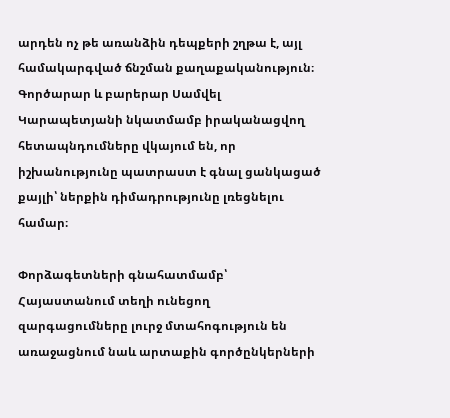արդեն ոչ թե առանձին դեպքերի շղթա է, այլ համակարգված ճնշման քաղաքականություն։ Գործարար և բարերար Սամվել Կարապետյանի նկատմամբ իրականացվող հետապնդումները վկայում են, որ իշխանությունը պատրաստ է գնալ ցանկացած քայլի՝ ներքին դիմադրությունը լռեցնելու համար։

Փորձագետների գնահատմամբ՝ Հայաստանում տեղի ունեցող զարգացումները լուրջ մտահոգություն են առաջացնում նաև արտաքին գործընկերների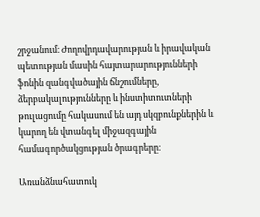շրջանում։ Ժողովրդավարության և իրավական պետության մասին հայտարարությունների ֆոնին զանգվածային ճնշումները, ձերբակալությունները և ինստիտուտների թուլացումը հակասում են այդ սկզբունքներին և կարող են վտանգել միջազգային համագործակցության ծրագրերը։

Առանձնահատուկ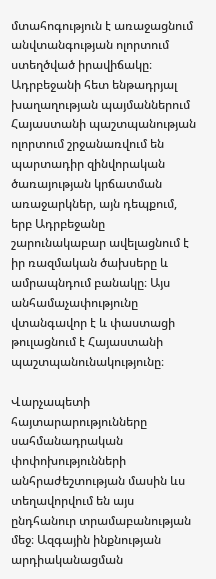մտահոգություն է առաջացնում անվտանգության ոլորտում ստեղծված իրավիճակը։ Ադրբեջանի հետ ենթադրյալ խաղաղության պայմաններում Հայաստանի պաշտպանության ոլորտում շրջանառվում են պարտադիր զինվորական ծառայության կրճատման առաջարկներ, այն դեպքում, երբ Ադրբեջանը շարունակաբար ավելացնում է իր ռազմական ծախսերը և ամրապնդում բանակը։ Այս անհամաչափությունը վտանգավոր է և փաստացի թուլացնում է Հայաստանի պաշտպանունակությունը։

Վարչապետի հայտարարությունները սահմանադրական փոփոխությունների անհրաժեշտության մասին ևս տեղավորվում են այս ընդհանուր տրամաբանության մեջ։ Ազգային ինքնության արդիականացման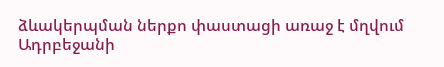ձևակերպման ներքո փաստացի առաջ է մղվում Ադրբեջանի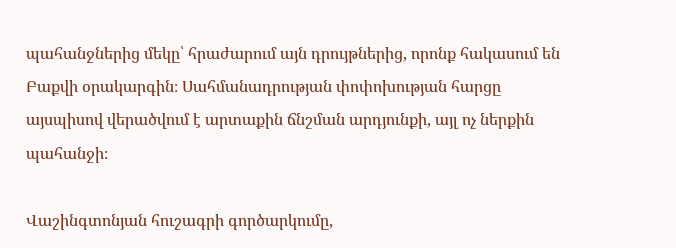պահանջներից մեկը՝ հրաժարում այն դրույթներից, որոնք հակասում են Բաքվի օրակարգին։ Սահմանադրության փոփոխության հարցը այսպիսով վերածվում է արտաքին ճնշման արդյունքի, այլ ոչ ներքին պահանջի։

Վաշինգտոնյան հուշագրի գործարկումը,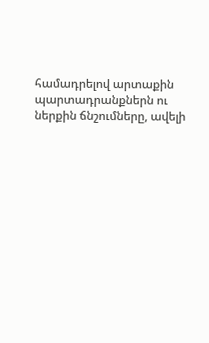համադրելով արտաքին պարտադրանքներն ու ներքին ճնշումները, ավելի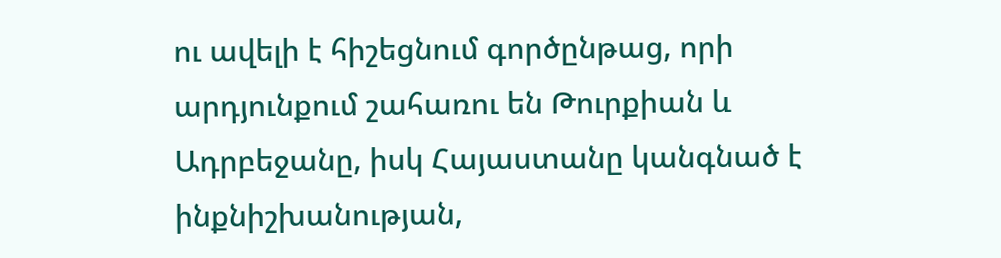ու ավելի է հիշեցնում գործընթաց, որի արդյունքում շահառու են Թուրքիան և Ադրբեջանը, իսկ Հայաստանը կանգնած է ինքնիշխանության,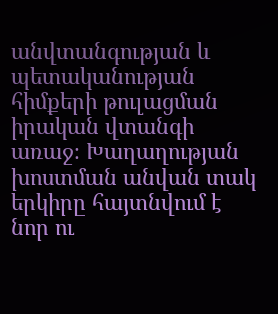անվտանգության և պետականության հիմքերի թուլացման իրական վտանգի առաջ։ Խաղաղության խոստման անվան տակ երկիրը հայտնվում է նոր ու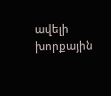ավելի խորքային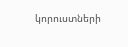կորուստների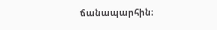ճանապարհին։